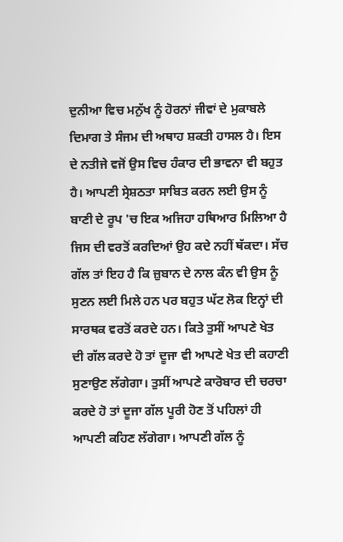ਦੁਨੀਆ ਵਿਚ ਮਨੁੱਖ ਨੂੰ ਹੋਰਨਾਂ ਜੀਵਾਂ ਦੇ ਮੁਕਾਬਲੇ ਦਿਮਾਗ ਤੇ ਸੰਜਮ ਦੀ ਅਥਾਹ ਸ਼ਕਤੀ ਹਾਸਲ ਹੈ। ਇਸ ਦੇ ਨਤੀਜੇ ਵਜੋਂ ਉਸ ਵਿਚ ਹੰਕਾਰ ਦੀ ਭਾਵਨਾ ਵੀ ਬਹੁਤ ਹੈ। ਆਪਣੀ ਸ੍ਰੇਸ਼ਠਤਾ ਸਾਬਿਤ ਕਰਨ ਲਈ ਉਸ ਨੂੰ ਬਾਣੀ ਦੇ ਰੂਪ 'ਚ ਇਕ ਅਜਿਹਾ ਹਥਿਆਰ ਮਿਲਿਆ ਹੈ ਜਿਸ ਦੀ ਵਰਤੋਂ ਕਰਦਿਆਂ ਉਹ ਕਦੇ ਨਹੀਂ ਥੱਕਦਾ। ਸੱਚ ਗੱਲ ਤਾਂ ਇਹ ਹੈ ਕਿ ਜ਼ੁਬਾਨ ਦੇ ਨਾਲ ਕੰਨ ਵੀ ਉਸ ਨੂੰ ਸੁਣਨ ਲਈ ਮਿਲੇ ਹਨ ਪਰ ਬਹੁਤ ਘੱਟ ਲੋਕ ਇਨ੍ਹਾਂ ਦੀ ਸਾਰਥਕ ਵਰਤੋਂ ਕਰਦੇ ਹਨ। ਕਿਤੇ ਤੁਸੀਂ ਆਪਣੇ ਖੇਤ ਦੀ ਗੱਲ ਕਰਦੇ ਹੋ ਤਾਂ ਦੂਜਾ ਵੀ ਆਪਣੇ ਖੇਤ ਦੀ ਕਹਾਣੀ ਸੁਣਾਉਣ ਲੱਗੇਗਾ। ਤੁਸੀਂ ਆਪਣੇ ਕਾਰੋਬਾਰ ਦੀ ਚਰਚਾ ਕਰਦੇ ਹੋ ਤਾਂ ਦੂਜਾ ਗੱਲ ਪੂਰੀ ਹੋਣ ਤੋਂ ਪਹਿਲਾਂ ਹੀ ਆਪਣੀ ਕਹਿਣ ਲੱਗੇਗਾ। ਆਪਣੀ ਗੱਲ ਨੂੰ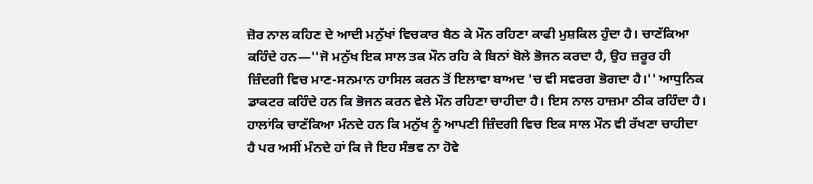ਜ਼ੋਰ ਨਾਲ ਕਹਿਣ ਦੇ ਆਦੀ ਮਨੁੱਖਾਂ ਵਿਚਕਾਰ ਬੈਠ ਕੇ ਮੌਨ ਰਹਿਣਾ ਕਾਫੀ ਮੁਸ਼ਕਿਲ ਹੁੰਦਾ ਹੈ। ਚਾਣੱਕਿਆ ਕਹਿੰਦੇ ਹਨ—''ਜੋ ਮਨੁੱਖ ਇਕ ਸਾਲ ਤਕ ਮੌਨ ਰਹਿ ਕੇ ਬਿਨਾਂ ਬੋਲੇ ਭੋਜਨ ਕਰਦਾ ਹੈ, ਉਹ ਜ਼ਰੂਰ ਹੀ ਜ਼ਿੰਦਗੀ ਵਿਚ ਮਾਣ-ਸਨਮਾਨ ਹਾਸਿਲ ਕਰਨ ਤੋਂ ਇਲਾਵਾ ਬਾਅਦ 'ਚ ਵੀ ਸਵਰਗ ਭੋਗਦਾ ਹੈ।'' ਆਧੁਨਿਕ ਡਾਕਟਰ ਕਹਿੰਦੇ ਹਨ ਕਿ ਭੋਜਨ ਕਰਨ ਵੇਲੇ ਮੌਨ ਰਹਿਣਾ ਚਾਹੀਦਾ ਹੈ। ਇਸ ਨਾਲ ਹਾਜ਼ਮਾ ਠੀਕ ਰਹਿੰਦਾ ਹੈ। ਹਾਲਾਂਕਿ ਚਾਣੱਕਿਆ ਮੰਨਦੇ ਹਨ ਕਿ ਮਨੁੱਖ ਨੂੰ ਆਪਣੀ ਜ਼ਿੰਦਗੀ ਵਿਚ ਇਕ ਸਾਲ ਮੌਨ ਵੀ ਰੱਖਣਾ ਚਾਹੀਦਾ ਹੈ ਪਰ ਅਸੀਂ ਮੰਨਦੇ ਹਾਂ ਕਿ ਜੇ ਇਹ ਸੰਭਵ ਨਾ ਹੋਵੇ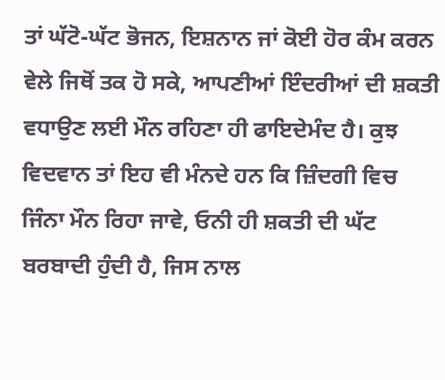ਤਾਂ ਘੱਟੋ-ਘੱਟ ਭੋਜਨ, ਇਸ਼ਨਾਨ ਜਾਂ ਕੋਈ ਹੋਰ ਕੰਮ ਕਰਨ ਵੇਲੇ ਜਿਥੋਂ ਤਕ ਹੋ ਸਕੇ, ਆਪਣੀਆਂ ਇੰਦਰੀਆਂ ਦੀ ਸ਼ਕਤੀ ਵਧਾਉਣ ਲਈ ਮੌਨ ਰਹਿਣਾ ਹੀ ਫਾਇਦੇਮੰਦ ਹੈ। ਕੁਝ ਵਿਦਵਾਨ ਤਾਂ ਇਹ ਵੀ ਮੰਨਦੇ ਹਨ ਕਿ ਜ਼ਿੰਦਗੀ ਵਿਚ ਜਿੰਨਾ ਮੌਨ ਰਿਹਾ ਜਾਵੇ, ਓਨੀ ਹੀ ਸ਼ਕਤੀ ਦੀ ਘੱਟ ਬਰਬਾਦੀ ਹੁੰਦੀ ਹੈ, ਜਿਸ ਨਾਲ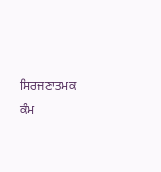ਸਿਰਜਣਾਤਮਕ ਕੰਮ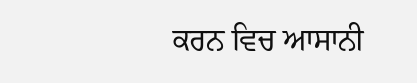ਕਰਨ ਵਿਚ ਆਸਾਨੀ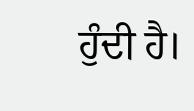ਹੁੰਦੀ ਹੈ।